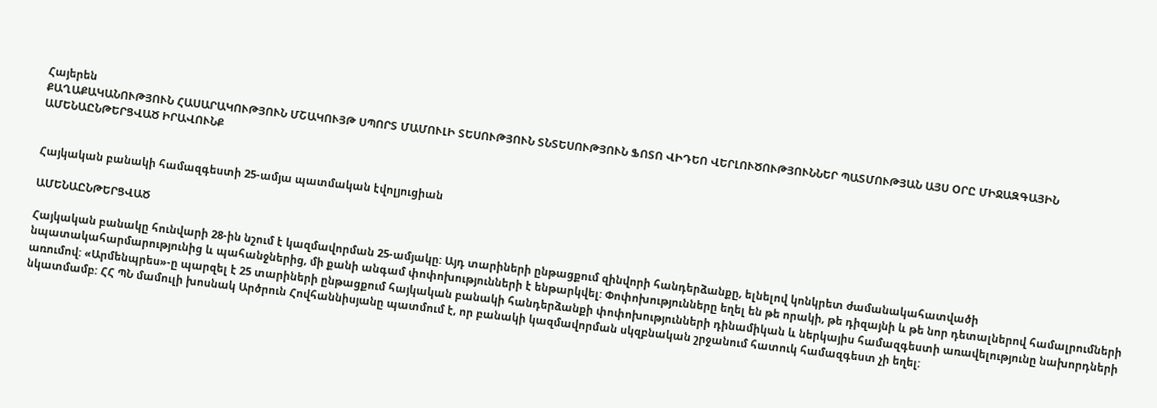Հայերեն
ՔԱՂԱՔԱԿԱՆՈՒԹՅՈՒՆ ՀԱՍԱՐԱԿՈՒԹՅՈՒՆ ՄՇԱԿՈՒՅԹ ՍՊՈՐՏ ՄԱՄՈՒԼԻ ՏԵՍՈՒԹՅՈՒՆ ՏՆՏԵՍՈՒԹՅՈՒՆ ՖՈՏՈ ՎԻԴԵՈ ՎԵՐԼՈՒԾՈՒԹՅՈՒՆՆԵՐ ՊԱՏՄՈՒԹՅԱՆ ԱՅՍ ՕՐԸ ՄԻՋԱԶԳԱՅԻՆ ԱՄԵՆԱԸՆԹԵՐՑՎԱԾ ԻՐԱՎՈՒՆՔ


Հայկական բանակի համազգեստի 25-ամյա պատմական էվոլյուցիան

ԱՄԵՆԱԸՆԹԵՐՑՎԱԾ

Հայկական բանակը հունվարի 28-ին նշում է կազմավորման 25-ամյակը: Այդ տարիների ընթացքում զինվորի հանդերձանքը, ելնելով կոնկրետ ժամանակահատվածի նպատակահարմարությունից և պահանջներից, մի քանի անգամ փոփոխությունների է ենթարկվել: Փոփոխությունները եղել են թե որակի, թե դիզայնի և թե նոր դետալներով համալրումների առումով: «Արմենպրես»-ը պարզել է 25 տարիների ընթացքում հայկական բանակի հանդերձանքի փոփոխությունների դինամիկան և ներկայիս համազգեստի առավելությունը նախորդների նկատմամբ: ՀՀ ՊՆ մամուլի խոսնակ Արծրուն Հովհաննիսյանը պատմում է, որ բանակի կազմավորման սկզբնական շրջանում հատուկ համազգեստ չի եղել: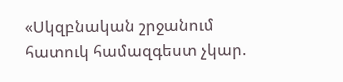«Սկզբնական շրջանում հատուկ համազգեստ չկար.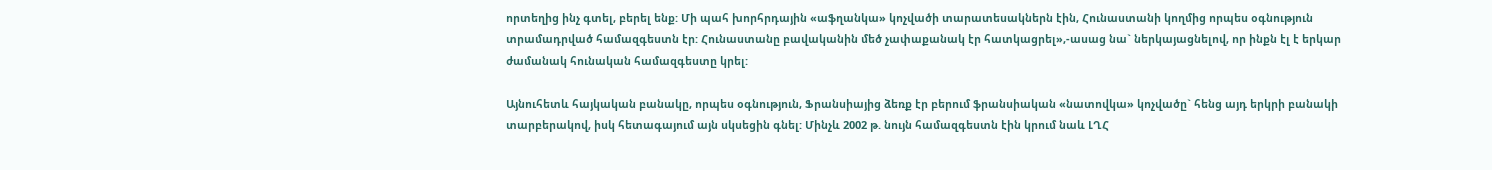որտեղից ինչ գտել, բերել ենք: Մի պահ խորհրդային «աֆղանկա» կոչվածի տարատեսակներն էին, Հունաստանի կողմից որպես օգնություն տրամադրված համազգեստն էր: Հունաստանը բավականին մեծ չափաքանակ էր հատկացրել»,-ասաց նա` ներկայացնելով, որ ինքն էլ է երկար ժամանակ հունական համազգեստը կրել:

Այնուհետև հայկական բանակը, որպես օգնություն, Ֆրանսիայից ձեռք էր բերում ֆրանսիական «նատովկա» կոչվածը` հենց այդ երկրի բանակի տարբերակով, իսկ հետագայում այն սկսեցին գնել: Մինչև 2002 թ. նույն համազգեստն էին կրում նաև ԼՂՀ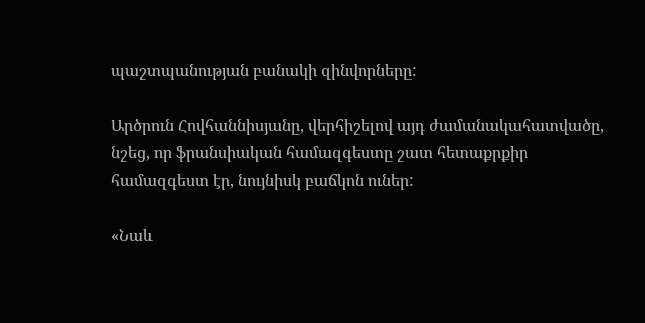պաշտպանության բանակի զինվորները:

Արծրուն Հովհաննիսյանը, վերհիշելով այդ ժամանակահատվածը, նշեց, որ ֆրանսիական համազգեստը շատ հետաքրքիր համազգեստ էր, նույնիսկ բաճկոն ուներ:

«Նաև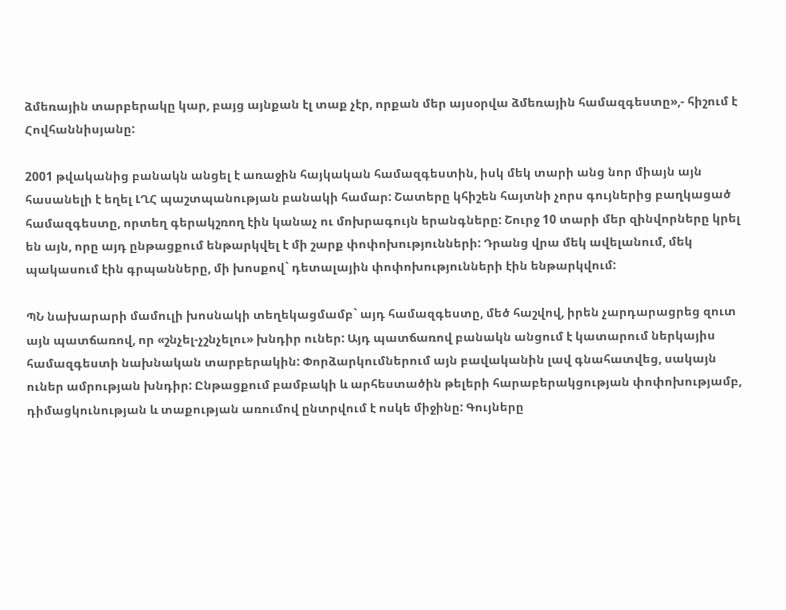ձմեռային տարբերակը կար, բայց այնքան էլ տաք չէր, որքան մեր այսօրվա ձմեռային համազգեստը»,- հիշում է Հովհաննիսյանը:

2001 թվականից բանակն անցել է առաջին հայկական համազգեստին, իսկ մեկ տարի անց նոր միայն այն հասանելի է եղել ԼՂՀ պաշտպանության բանակի համար: Շատերը կհիշեն հայտնի չորս գույներից բաղկացած համազգեստը, որտեղ գերակշռող էին կանաչ ու մոխրագույն երանգները: Շուրջ 10 տարի մեր զինվորները կրել են այն, որը այդ ընթացքում ենթարկվել է մի շարք փոփոխությունների: Դրանց վրա մեկ ավելանում, մեկ պակասում էին գրպանները, մի խոսքով` դետալային փոփոխությունների էին ենթարկվում:

ՊՆ նախարարի մամուլի խոսնակի տեղեկացմամբ` այդ համազգեստը, մեծ հաշվով, իրեն չարդարացրեց զուտ այն պատճառով, որ «շնչել-չշնչելու» խնդիր ուներ: Այդ պատճառով բանակն անցում է կատարում ներկայիս համազգեստի նախնական տարբերակին: Փորձարկումներում այն բավականին լավ գնահատվեց, սակայն ուներ ամրության խնդիր: Ընթացքում բամբակի և արհեստածին թելերի հարաբերակցության փոփոխությամբ, դիմացկունության և տաքության առումով ընտրվում է ոսկե միջինը: Գույները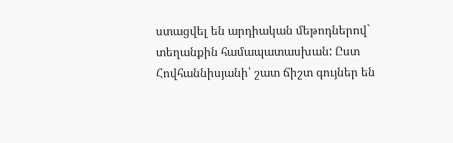ստացվել են արդիական մեթոդներով` տեղանքին համապատասխան: Ըստ Հովհաննիսյանի՝ շատ ճիշտ գույներ են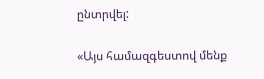ընտրվել:

«Այս համազգեստով մենք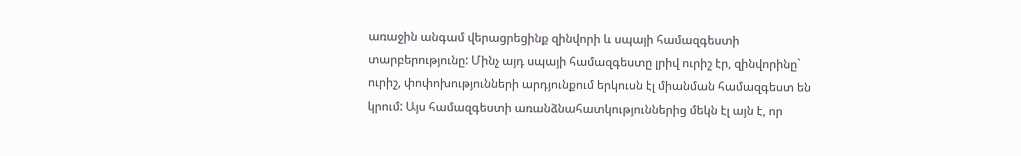առաջին անգամ վերացրեցինք զինվորի և սպայի համազգեստի տարբերությունը: Մինչ այդ սպայի համազգեստը լրիվ ուրիշ էր, զինվորինը` ուրիշ, փոփոխությունների արդյունքում երկուսն էլ միանման համազգեստ են կրում: Այս համազգեստի առանձնահատկություններից մեկն էլ այն է, որ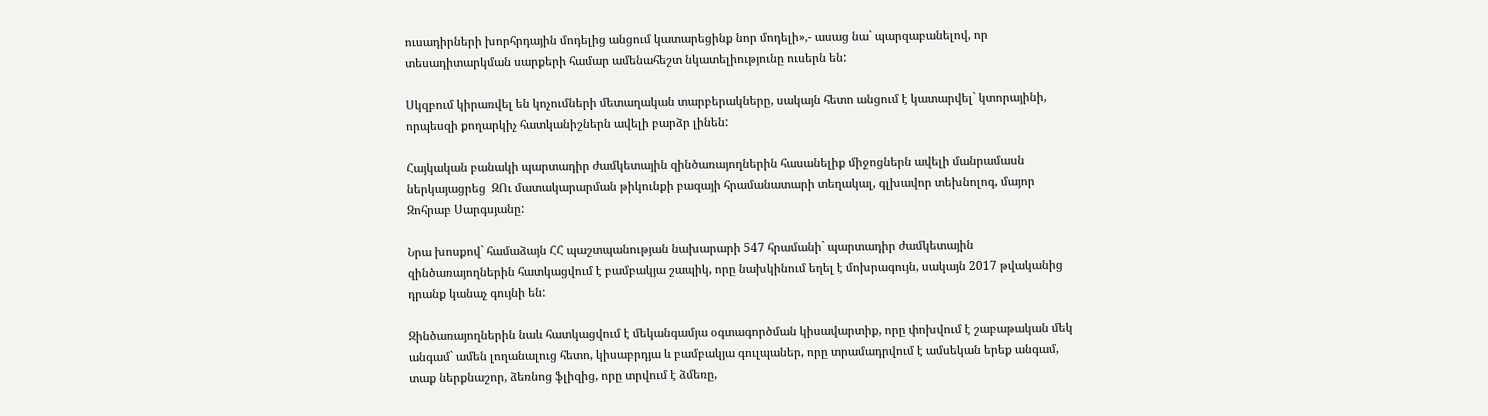ուսադիրների խորհրդային մոդելից անցում կատարեցինք նոր մոդելի»,- ասաց նա` պարզաբանելով, որ տեսադիտարկման սարքերի համար ամենահեշտ նկատելիությունը ուսերն են:

Սկզբում կիրառվել են կոչումների մետաղական տարբերակները, սակայն հետո անցում է կատարվել` կտորայինի, որպեսզի քողարկիչ հատկանիշներն ավելի բարձր լինեն:

Հայկական բանակի պարտադիր ժամկետային զինծառայողներին հասանելիք միջոցներն ավելի մանրամասն ներկայացրեց  ԶՈւ մատակարարման թիկունքի բազայի հրամանատարի տեղակալ, գլխավոր տեխնոլոգ, մայոր Զոհրաբ Սարգսյանը:

Նրա խոսքով` համաձայն ՀՀ պաշտպանության նախարարի 547 հրամանի` պարտադիր ժամկետային զինծառայողներին հատկացվում է բամբակյա շապիկ, որը նախկինում եղել է մոխրագույն, սակայն 2017 թվականից դրանք կանաչ գույնի են:

Զինծառայողներին նաև հատկացվում է մեկանգամյա օգտագործման կիսավարտիք, որը փոխվում է շաբաթական մեկ անգամ` ամեն լողանալուց հետո, կիսաբրդյա և բամբակյա գուլպաներ, որը տրամադրվում է ամսեկան երեք անգամ, տաք ներքնաշոր, ձեռնոց ֆլիզից, որը տրվում է ձմեռը,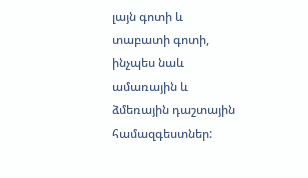լայն գոտի և տաբատի գոտի, ինչպես նաև ամառային և ձմեռային դաշտային համազգեստներ: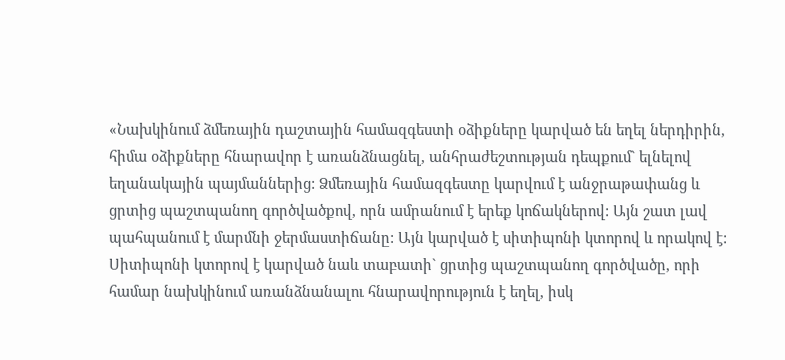«Նախկինում ձմեռային դաշտային համազգեստի օձիքները կարված են եղել ներդիրին, հիմա օձիքները հնարավոր է առանձնացնել, անհրաժեշտության դեպքում` ելնելով եղանակային պայմաններից: Ձմեռային համազգեստը կարվում է անջրաթափանց և ցրտից պաշտպանող գործվածքով, որն ամրանում է երեք կոճակներով: Այն շատ լավ պահպանում է մարմնի ջերմաստիճանը: Այն կարված է սիտիպոնի կտորով և որակով է: Սիտիպոնի կտորով է կարված նաև տաբատի` ցրտից պաշտպանող գործվածը, որի համար նախկինում առանձնանալու հնարավորություն է եղել, իսկ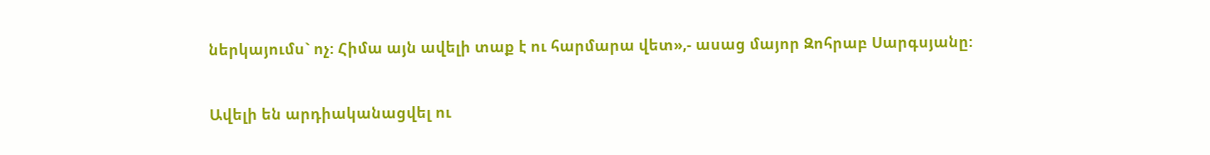ներկայումս` ոչ: Հիմա այն ավելի տաք է ու հարմարա վետ»,- ասաց մայոր Զոհրաբ Սարգսյանը:

Ավելի են արդիականացվել ու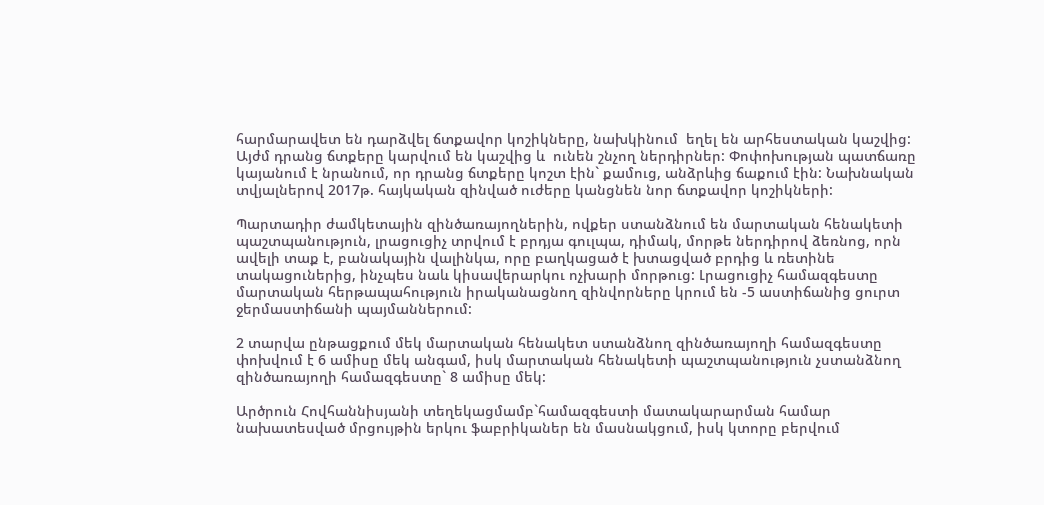հարմարավետ են դարձվել ճտքավոր կոշիկները, նախկինում  եղել են արհեստական կաշվից: Այժմ դրանց ճտքերը կարվում են կաշվից և  ունեն շնչող ներդիրներ: Փոփոխության պատճառը կայանում է նրանում, որ դրանց ճտքերը կոշտ էին` քամուց, անձրևից ճաքում էին: Նախնական տվյալներով 2017թ. հայկական զինված ուժերը կանցնեն նոր ճտքավոր կոշիկների:

Պարտադիր ժամկետային զինծառայողներին, ովքեր ստանձնում են մարտական հենակետի պաշտպանություն, լրացուցիչ տրվում է բրդյա գուլպա, դիմակ, մորթե ներդիրով ձեռնոց, որն ավելի տաք է, բանակային վալինկա, որը բաղկացած է խտացված բրդից և ռետինե տակացուներից, ինչպես նաև կիսավերարկու ոչխարի մորթուց: Լրացուցիչ համազգեստը մարտական հերթապահություն իրականացնող զինվորները կրում են -5 աստիճանից ցուրտ ջերմաստիճանի պայմաններում:

2 տարվա ընթացքում մեկ մարտական հենակետ ստանձնող զինծառայողի համազգեստը փոխվում է 6 ամիսը մեկ անգամ, իսկ մարտական հենակետի պաշտպանություն չստանձնող զինծառայողի համազգեստը` 8 ամիսը մեկ:

Արծրուն Հովհաննիսյանի տեղեկացմամբ`համազգեստի մատակարարման համար նախատեսված մրցույթին երկու ֆաբրիկաներ են մասնակցում, իսկ կտորը բերվում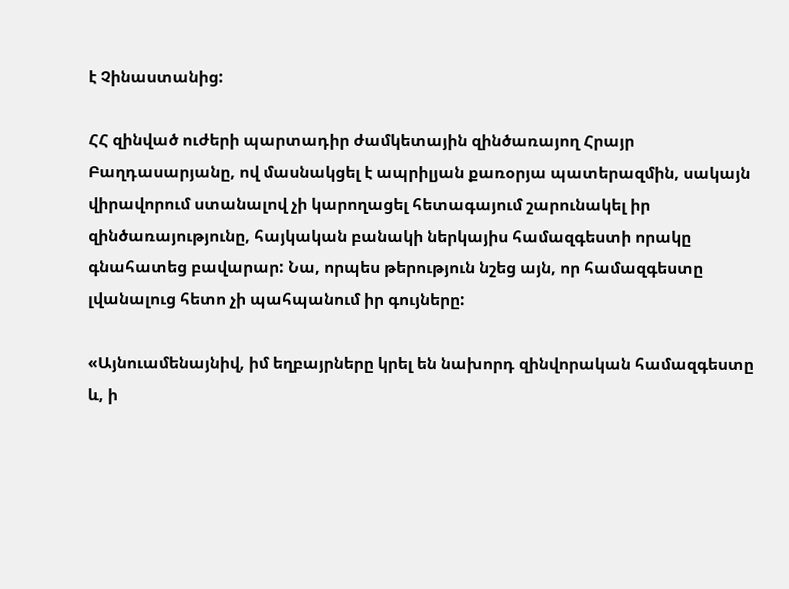է Չինաստանից:

ՀՀ զինված ուժերի պարտադիր ժամկետային զինծառայող Հրայր Բաղդասարյանը, ով մասնակցել է ապրիլյան քառօրյա պատերազմին, սակայն վիրավորում ստանալով չի կարողացել հետագայում շարունակել իր զինծառայությունը, հայկական բանակի ներկայիս համազգեստի որակը գնահատեց բավարար: Նա, որպես թերություն նշեց այն, որ համազգեստը լվանալուց հետո չի պահպանում իր գույները:

«Այնուամենայնիվ, իմ եղբայրները կրել են նախորդ զինվորական համազգեստը և, ի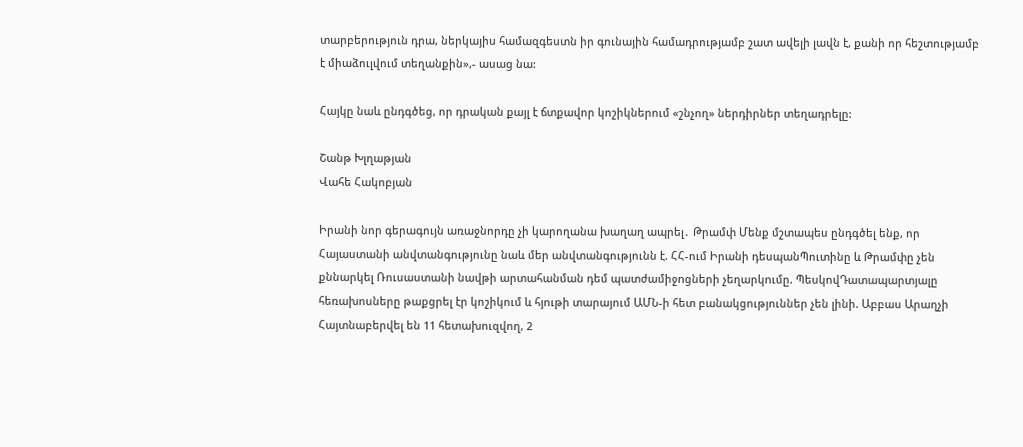տարբերություն դրա, ներկայիս համազգեստն իր գունային համադրությամբ շատ ավելի լավն է, քանի որ հեշտությամբ է միաձուլվում տեղանքին»,- ասաց նա:

Հայկը նաև ընդգծեց, որ դրական քայլ է ճտքավոր կոշիկներում «շնչող» ներդիրներ տեղադրելը:

Շանթ Խլղաթյան
Վահե Հակոբյան

Իրանի նոր գերագույն առաջնորդը չի կարողանա խաղաղ ապրել․ Թրամփ Մենք մշտապես ընդգծել ենք, որ Հայաստանի անվտանգությունը նաև մեր անվտանգությունն է. ՀՀ-ում Իրանի դեսպանՊուտինը և Թրամփը չեն քննարկել Ռուսաստանի նավթի արտահանման դեմ պատժամիջnցների չեղարկnւմը. ՊեսկովԴատապարտյալը հեռախոսները թաքցրել էր կոշիկում և հյութի տարայում ԱՄՆ-ի հետ բանակցություններ չեն լինի. Աբբաս Արաղչի Հայտնաբերվել են 11 հետախուզվող, 2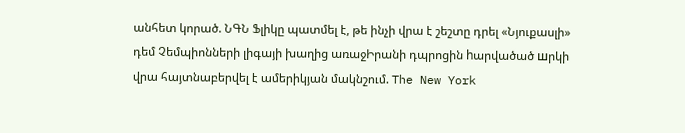անհետ կորած. ՆԳՆ Ֆլիկը պատմել է, թե ինչի վրա է շեշտը դրել «Նյուքասլի» դեմ Չեմպիոնների լիգայի խաղից առաջԻրանի դպրոցին hարվածած шրկի վրա հայտնաբերվել է ամերիկյան մակնշում. The New York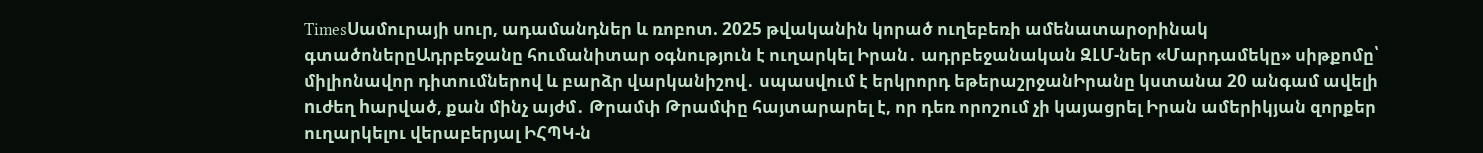TimesՍամուրայի սուր, ադամանդներ և ռոբոտ. 2025 թվականին կորած ուղեբեռի ամենատարօրինակ գտածոներըԱդրբեջանը հումանիտար օգնություն է ուղարկել Իրան․ ադրբեջանական ԶԼՄ-ներ «Մարդամեկը» սիթքոմը՝ միլիոնավոր դիտումներով և բարձր վարկանիշով․ սպասվում է երկրորդ եթերաշրջանԻրանը կստանա 20 անգամ ավելի nւժեղ hարված, քան մինչ այժմ․ Թրամփ Թրամփը հայտարարել է, որ դեռ որոշում չի կայացրել Իրան ամերիկյան զորքեր ուղարկելու վերաբերյալ ԻՀՊԿ-ն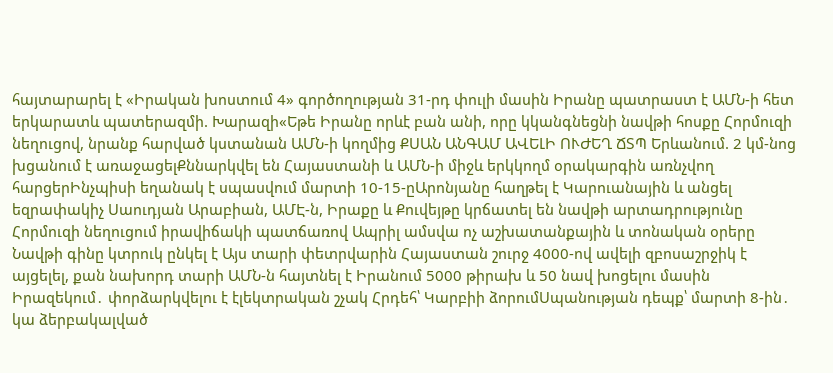հայտարարել է «Իրական խոստում 4» գործողության 31-րդ փուլի մասին Իրանը պատրաստ է ԱՄՆ-ի հետ երկարատև պատերազմի. Խարազի«Եթե Իրանը որևէ բան անի, որը կկանգնեցնի նավթի հոսքը Հորմուզի նեղուցով, նրանք հարված կստանան ԱՄՆ-ի կողմից ՔՍԱՆ ԱՆԳԱՄ ԱՎԵԼԻ ՈՒԺԵՂ ՃՏՊ Երևանում. 2 կմ-նոց խցանում է առաջացելՔննարկվել են Հայաստանի և ԱՄՆ-ի միջև երկկողմ օրակարգին առնչվող հարցերԻնչպիսի եղանակ է սպասվում մարտի 10-15-ըԱրոնյանը հաղթել է Կարուանային և անցել եզրափակիչ Սաուդյան Արաբիան, ԱՄԷ-ն, Իրաքը և Քուվեյթը կրճատել են նավթի արտադրությունը Հորմուզի նեղուցում իրավիճակի պատճառով Ապրիլ ամսվա ոչ աշխատանքային և տոնական օրերը Նավթի գինը կտրուկ ընկել է Այս տարի փետրվարին Հայաստան շուրջ 4000-ով ավելի զբոսաշրջիկ է այցելել, քան նախորդ տարի ԱՄՆ-ն հայտնել է Իրանում 5000 թիրախ և 50 նավ խոցելու մասին Իրազեկում․ փորձարկվելու է էլեկտրական շչակ Հրդեհ՝ Կարբիի ձորումՍպանության դեպք՝ մարտի 8-ին․ կա ձերբակալված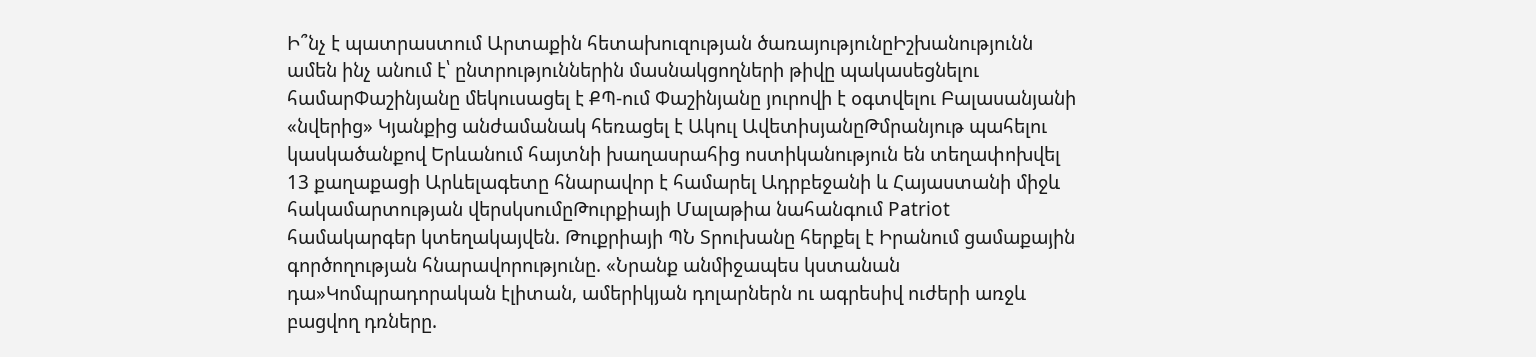Ի՞նչ է պատրաստում Արտաքին հետախուզության ծառայությունըԻշխանությունն ամեն ինչ անում է՝ ընտրություններին մասնակցողների թիվը պակասեցնելու համարՓաշինյանը մեկուսացել է ՔՊ-ում Փաշինյանը յուրովի է օգտվելու Բալասանյանի «նվերից» Կյանքից անժամանակ հեռացել է Ակուլ ԱվետիսյանըԹմրանյութ պահելու կասկածանքով Երևանում հայտնի խաղասրահից ոստիկանություն են տեղափոխվել 13 քաղաքացի Արևելագետը հնարավոր է համարել Ադրբեջանի և Հայաստանի միջև հակամարտության վերսկսումըԹուրքիայի Մալաթիա նահանգում Patriot համակարգեր կտեղակայվեն. Թուքրիայի ՊՆ Տրուխանը հերքել է Իրանում ցամաքային գործողության հնարավորությունը. «Նրանք անմիջապես կստանան դա»Կոմպրադորական էլիտան, ամերիկյան դոլարներն ու ագրեսիվ ուժերի առջև բացվող դռները.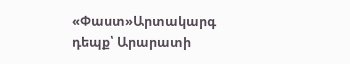«Փաստ»Արտակարգ դեպք՝ Արարատի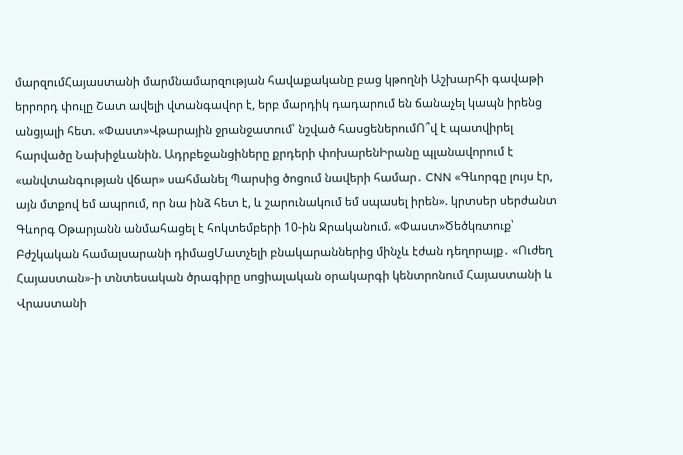մարզումՀայաստանի մարմնամարզության հավաքականը բաց կթողնի Աշխարհի գավաթի երրորդ փուլը Շատ ավելի վտանգավոր է, երբ մարդիկ դադարում են ճանաչել կապն իրենց անցյալի հետ. «Փաստ»Վթարային ջրանջատում՝ նշված հասցեներումՈ՞վ է պատվիրել հարվածը Նախիջևանին. Ադրբեջանցիները քրդերի փոխարենԻրանը պլանավորում է «անվտանգության վճար» սահմանել Պարսից ծոցում նավերի համար․ CNN «Գևորգը լույս էր, այն մտքով եմ ապրում, որ նա ինձ հետ է, և շարունակում եմ սպասել իրեն». կրտսեր սերժանտ Գևորգ Օթարյանն անմահացել է հոկտեմբերի 10-ին Ջրականում. «Փաստ»Ծեծկռտուք՝ Բժշկական համալսարանի դիմացՄատչելի բնակարաններից մինչև էժան դեղորայք․ «Ուժեղ Հայաստան»-ի տնտեսական ծրագիրը սոցիալական օրակարգի կենտրոնում Հայաստանի և Վրաստանի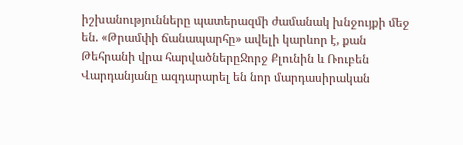իշխանությունները պատերազմի ժամանակ խնջույքի մեջ են. «Թրամփի ճանապարհը» ավելի կարևոր է, քան Թեհրանի վրա հարվածներըՋորջ Քլունին և Ռուբեն Վարդանյանը ազդարարել են նոր մարդասիրական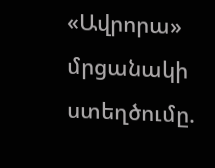«Ավրորա»  մրցանակի ստեղծումը.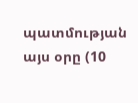պատմության այս օրը (10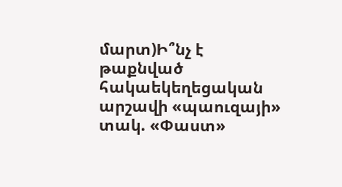մարտ)Ի՞նչ է թաքնված հակաեկեղեցական արշավի «պաուզայի» տակ. «Փաստ»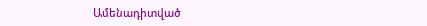Ամենադիտված